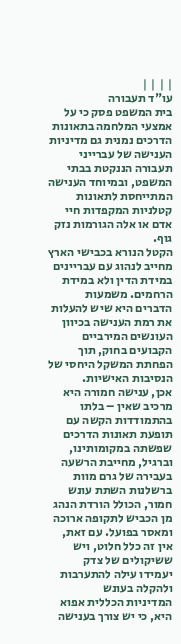| | | |
עו"ד תעבורה
בית המשפט פסק כי על אמצעי המלחמה בתאונות הדרכים נמנית גם מדיניות הענישה של עברייני תעבורה הננקטת בבתי המשפט, ובמיוחד הענישה המתייחסת לתאונות קטלניות המקפדות חיי אדם או אלה הגורמות נזק גוף.
הקטל הנורא בכבישי הארץ מחייב לנהוג עם עבריינים במידת הדין ולא במידת הרחמים. משמעות הדברים היא שיש להעלות את רמת הענישה בכיוון העונשים המירביים הקבועים בחוק, תוך הפחתת המשקל היחסי של הנסיבות האישיות.
אכן, ענישה חמורה היא מרכיב שאין – בלתו בהתמודדות הקשה עם תופעת תאונות הדרכים שפשתה במקומותינו, וברגיל, מחייבת הרשעה בעבירה של גרם מוות ברשלנות השתת עונש חמור, הכולל הורדת הנהג מן הכביש לתקופה ארוכה ומאסר בפועל. עם זאת, אין זה כלל חלוט, ויש ששיקולים של צדק יעמידו עילה להתערבות ולהקלה בעונש
המדיניות הכללית אפוא היא, כי יש צורך בענישה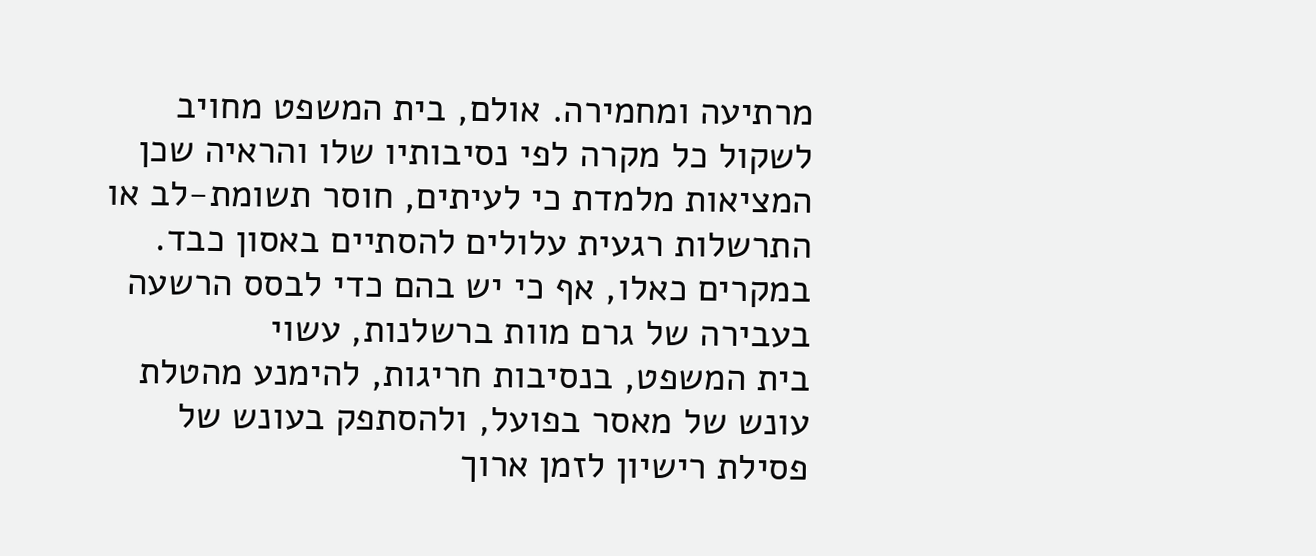מרתיעה ומחמירה. אולם, בית המשפט מחויב לשקול כל מקרה לפי נסיבותיו שלו והראיה שכן המציאות מלמדת כי לעיתים, חוסר תשומת-לב או התרשלות רגעית עלולים להסתיים באסון כבד. במקרים כאלו, אף כי יש בהם כדי לבסס הרשעה בעבירה של גרם מוות ברשלנות, עשוי
בית המשפט, בנסיבות חריגות, להימנע מהטלת עונש של מאסר בפועל, ולהסתפק בעונש של פסילת רישיון לזמן ארוך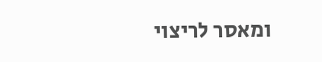ומאסר לריצוי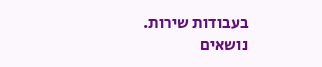בעבודות שירות.
נושאים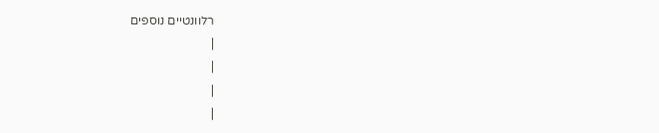רלוונטיים נוספים
|
|
|
|